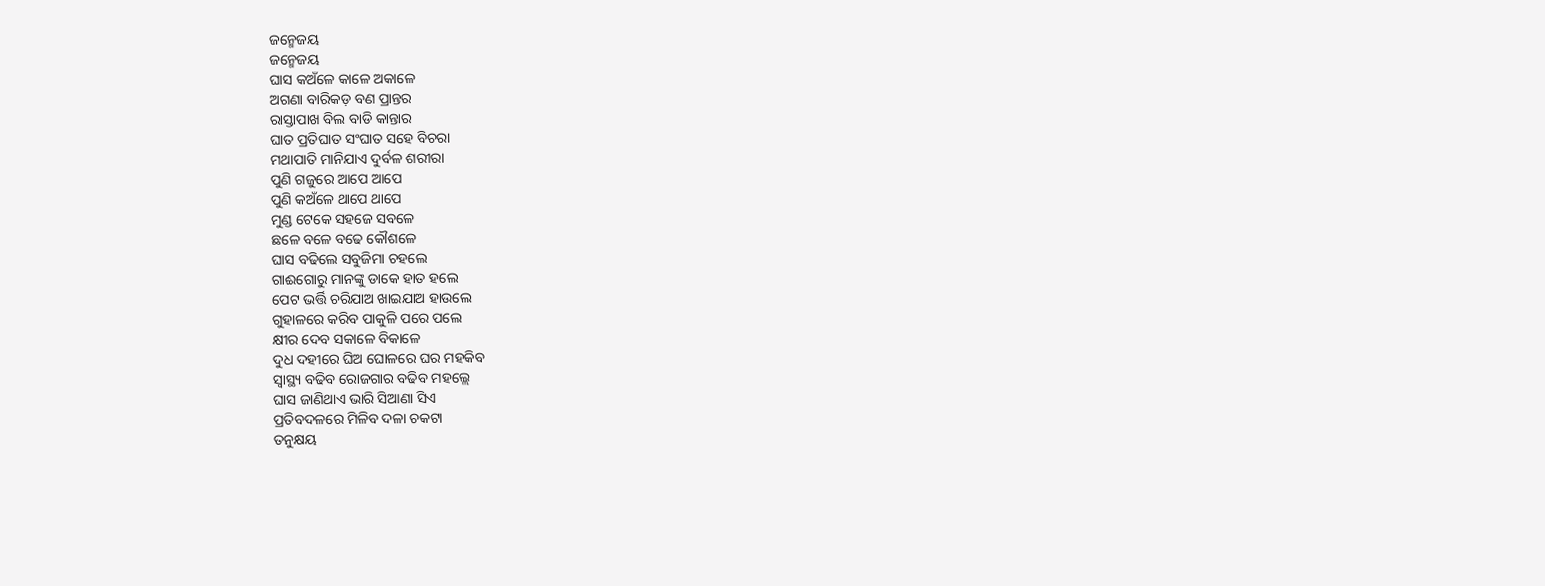ଜନ୍ମେଜୟ
ଜନ୍ମେଜୟ
ଘାସ କଅଁଳେ କାଳେ ଅକାଳେ
ଅଗଣା ବାରିକଡ଼ ବଣ ପ୍ରାନ୍ତର
ରାସ୍ତାପାଖ ବିଲ ବାଡି କାନ୍ତାର
ଘାତ ପ୍ରତିଘାତ ସଂଘାତ ସହେ ବିଚରା
ମଥାପାତି ମାନିଯାଏ ଦୁର୍ବଳ ଶରୀରା
ପୁଣି ଗଜୁରେ ଆପେ ଆପେ
ପୁଣି କଅଁଳେ ଥାପେ ଥାପେ
ମୁଣ୍ଡ ଟେକେ ସହଜେ ସବଳେ
ଛଳେ ବଳେ ବଢେ କୌଶଳେ
ଘାସ ବଢିଲେ ସବୁଜିମା ଚହଲେ
ଗାଈଗୋରୁ ମାନଙ୍କୁ ଡାକେ ହାତ ହଲେ
ପେଟ ଭର୍ତ୍ତି ଚରିଯାଅ ଖାଇଯାଅ ହାଉଲେ
ଗୁହାଳରେ କରିବ ପାକୁଳି ପରେ ପଲେ
କ୍ଷୀର ଦେବ ସକାଳେ ବିକାଳେ
ଦୁଧ ଦହୀରେ ଘିଅ ଘୋଳରେ ଘର ମହକିବ
ସ୍ୱାସ୍ଥ୍ୟ ବଢିବ ରୋଜଗାର ବଢିବ ମହଲ୍ଲେ
ଘାସ ଜାଣିଥାଏ ଭାରି ସିଆଣା ସିଏ
ପ୍ରତିବଦଳରେ ମିଳିବ ଦଳା ଚକଟା
ତନୁକ୍ଷୟ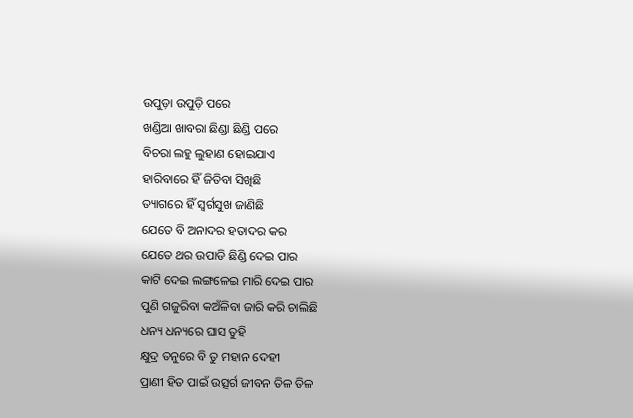ଉପୁଡ଼ା ଉପୁଡ଼ି ପରେ
ଖଣ୍ଡିଆ ଖାବରା ଛିଣ୍ଡା ଛିଣ୍ଡି ପରେ
ବିଚରା ଲହୁ ଲୁହାଣ ହୋଇଯାଏ
ହାରିବାରେ ହିଁ ଜିତିବା ସିଖିଛି
ତ୍ୟାଗରେ ହିଁ ସ୍ଵର୍ଗସୁଖ ଜାଣିଛି
ଯେତେ ବି ଅନାଦର ହତାଦର କର
ଯେତେ ଥର ଉପାଡି ଛିଣ୍ଡି ଦେଇ ପାର
କାଟି ଦେଇ ଲଙ୍ଗଳେଇ ମାରି ଦେଇ ପାର
ପୁଣି ଗଜୁରିବା କଅଁଳିବା ଜାରି କରି ଚାଲିଛି
ଧନ୍ୟ ଧନ୍ୟରେ ଘାସ ତୁହି
କ୍ଷୁଦ୍ର ତନୁରେ ବି ତୁ ମହାନ ଦେହୀ
ପ୍ରାଣୀ ହିତ ପାଇଁ ଉତ୍ସର୍ଗ ଜୀବନ ତିଳ ତିଳ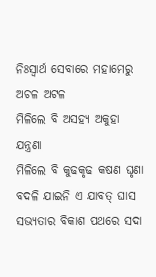ନିଃସ୍ଵାର୍ଥ ସେବାରେ ମହାମେରୁ ଅଚଳ ଅଟଳ
ମିଳିଲେ ବି ଅସହ୍ୟ ଅକୁହା ଯନ୍ତ୍ରଣା
ମିଳିଲେ ବି କୁଢକୃଢ କଷଣ ଘୃଣା
ବଦଳି ଯାଇନି ଏ ଯାବତ୍ ଘାସ
ସଭ୍ୟତାର ବିକାଶ ପଥରେ ସଦା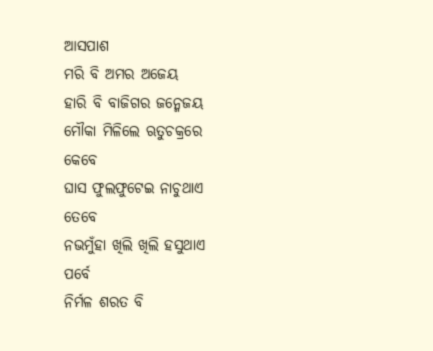ଆସପାଶ
ମରି ବି ଅମର ଅଜେୟ
ହାରି ବି ବାଜିଗର ଜନ୍ମେଜୟ
ମୌକା ମିଳିଲେ ଋତୁଚକ୍ରରେ କେବେ
ଘାସ ଫୁଲଫୁଟେଇ ନାଚୁଥାଏ ତେବେ
ନଭମୁଁହା ଖିଲି ଖିଲି ହସୁଥାଏ ପର୍ବେ
ନିର୍ମଳ ଶରତ ବି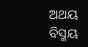ଅଥୟ ବିସ୍ମୟ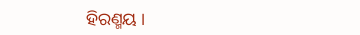ହିରଣ୍ମୟ ।